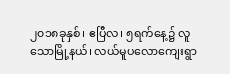၂၀၁၈ခုနှစ်၊ ဧပြီလ၊ ၅ရက်နေ့၌ လူသောမြို့နယ်၊ လယ်မူပလောကျေးရွာ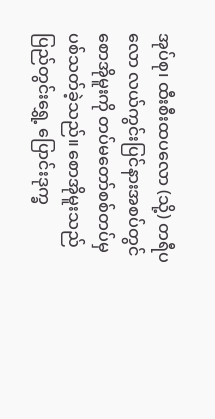အုပ်စု၊ ထီးစီးထပလော (သို့) တရီပလော လယ်ကွင်းပြင်နားအစပ်တွင် စောအိုမူးကို တပ်မတော်စစ်တပ်မှ ပစ်သတ်ခဲ့သည်။ စောအိုမူးသည် ပြည်တွင်းရွှေ့ ပြောင်းဒုက္ခ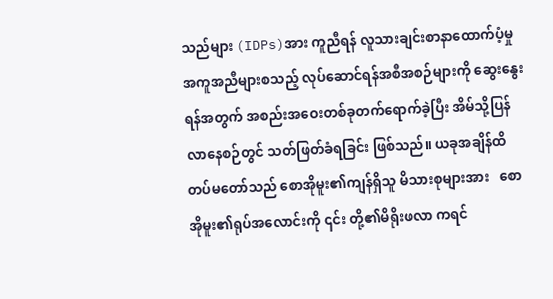သည်များ (IDPs)အား ကူညီရန် လူသားချင်းစာနာထောက်ပံ့မှုအကူအညီများစသည့် လုပ်ဆောင်ရန်အစီအစဉ်များကို ဆွေးနွေးရန်အတွက် အစည်းအဝေးတစ်ခုတက်ရောက်ခဲ့ပြီး အိမ်သို့ပြန်လာနေစဉ်တွင် သတ်ဖြတ်ခံရခြင်း ဖြစ်သည်။ ယခုအချိန်ထိ တပ်မတော်သည် စောအိုမူး၏ကျန်ရှိသူ မိသားစုများအား   စောအိုမူး၏ရုပ်အလောင်းကို ၎င်း တို့၏မိရိုးဖလာ ကရင်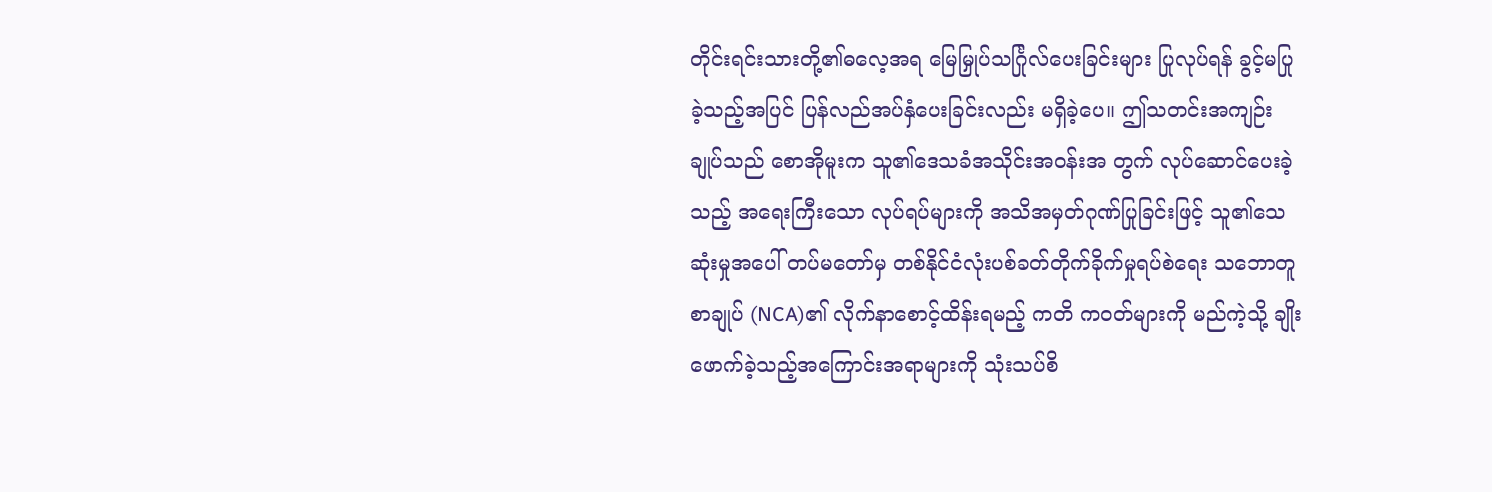တိုင်းရင်းသားတို့၏ဓလေ့အရ မြေမြှုပ်သင်္ဂြုလ်ပေးခြင်းများ ပြုလုပ်ရန် ခွင့်မပြုခဲ့သည့်အပြင် ပြန်လည်အပ်နှံပေးခြင်းလည်း မရှိခဲ့ပေ။ ဤသတင်းအကျဉ်းချုပ်သည် စောအိုမူးက သူ၏ဒေသခံအသိုင်းအဝန်းအ တွက် လုပ်ဆောင်ပေးခဲ့သည့် အရေးကြီးသော လုပ်ရပ်များကို အသိအမှတ်ဂုဏ်ပြုခြင်းဖြင့် သူ၏သေဆုံးမှုအပေါ် တပ်မတော်မှ တစ်နိုင်ငံလုံးပစ်ခတ်တိုက်ခိုက်မှုရပ်စဲရေး သဘောတူစာချုပ် (NCA)၏ လိုက်နာစောင့်ထိန်းရမည့် ကတိ ကဝတ်များကို မည်ကဲ့သို့ ချိုးဖောက်ခဲ့သည့်အကြောင်းအရာများကို သုံးသပ်စိ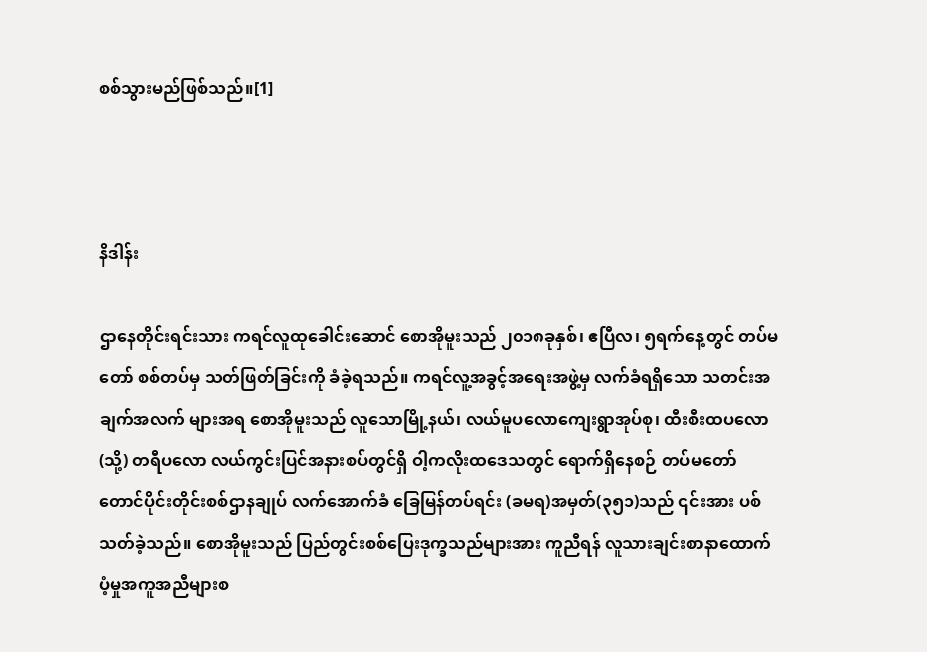စစ်သွားမည်ဖြစ်သည်။[1]



နိဒါန်း

ဌာနေတိုင်းရင်းသား ကရင်လူထုခေါင်းဆောင် စောအိုမူးသည် ၂၀၁၈ခုနှစ်၊ ဧပြီလ၊ ၅ရက်နေ့တွင် တပ်မတော် စစ်တပ်မှ သတ်ဖြတ်ခြင်းကို ခံခဲ့ရသည်။ ကရင်လူ့အခွင့်အရေးအဖွဲ့မှ လက်ခံရရှိသော သတင်းအချက်အလက် များအရ စောအိုမူးသည် လူသောမြို့နယ်၊ လယ်မူပလောကျေးရွာအုပ်စု၊ ထီးစီးထပလော (သို့) တရီပလော လယ်ကွင်းပြင်အနားစပ်တွင်ရှိ ဝါ့ကလိုးထဒေသတွင် ရောက်ရှိနေစဉ် တပ်မတော် တောင်ပိုင်းတိုင်းစစ်ဌာနချုပ် လက်အောက်ခံ ခြေမြန်တပ်ရင်း (ခမရ)အမှတ်(၃၅၁)သည် ၎င်းအား ပစ်သတ်ခဲ့သည်။ စောအိုမူးသည် ပြည်တွင်းစစ်ပြေးဒုက္ခသည်များအား ကူညီရန် လူသားချင်းစာနာထောက်ပံ့မှုအကူအညီများစ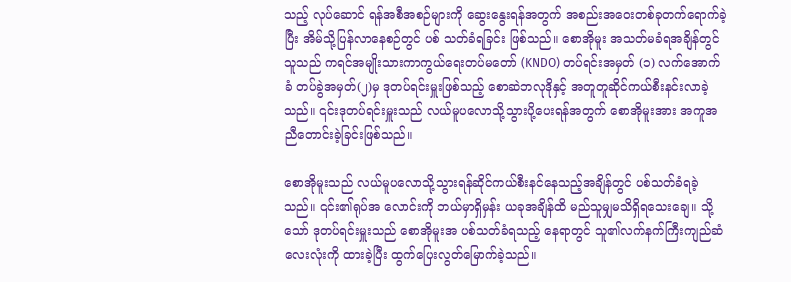သည့် လုပ်ဆောင် ရန်အစီအစဉ်များကို ဆွေးနွေးရန်အတွက် အစည်းအဝေးတစ်ခုတက်ရောက်ခဲ့ပြီး အိမ်သို့ပြန်လာနေစဉ်တွင် ပစ် သတ်ခံရခြင်း ဖြစ်သည်။ စောအိုမူး အသတ်မခံရအချိန်တွင် သူသည် ကရင်အမျိုးသားကာကွယ်ရေးတပ်မတော် (KNDO) တပ်ရင်းအမှတ် (၁) လက်အောက်ခံ တပ်ခွဲအမှတ်(၂)မှ ဒုတပ်ရင်းမှူးဖြစ်သည့် စောဆဲဘလုဒိုနှင့် အတူတူဆိုင်ကယ်စီးနင်းလာခဲ့သည်။ ၎င်းဒုတပ်ရင်းမှူးသည် လယ်မူပလောသို့သွားပို့ပေးရန်အတွက် စောအိုမူးအား အကူအညီတောင်းခဲ့ခြင်းဖြစ်သည်။

စောအိုမူးသည် လယ်မူပလောသို့သွားရန်ဆိုင်ကယ်စီးနင်နေသည့်အချိန်တွင် ပစ်သတ်ခံရခဲ့သည်။ ၎င်း၏ရုပ်အ လောင်းကို ဘယ်မှာရှိမှန်း ယခုအချိန်ထိ မည်သူမျှမသိရှိရသေးချေ။ သို့သော် ဒုတပ်ရင်းမှူးသည် စောအိုမူးအ ပစ်သတ်ခံရသည့် နေရာတွင် သူ၏လက်နက်ကြီးကျည်ဆံလေးလုံးကို ထားခဲ့ပြီး ထွက်ပြေးလွတ်မြောက်ခဲ့သည်။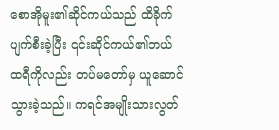စောအိုမူး၏ဆိုင်ကယ်သည် ထိခိုက်ပျက်စီးခဲ့ပြီး ၎င်းဆိုင်ကယ်၏ဘယ်ထရီကိုလည်း တပ်မတော်မှ ယူဆောင် သွားခဲ့သည်။ ကရင်အမျိုးသားလွတ်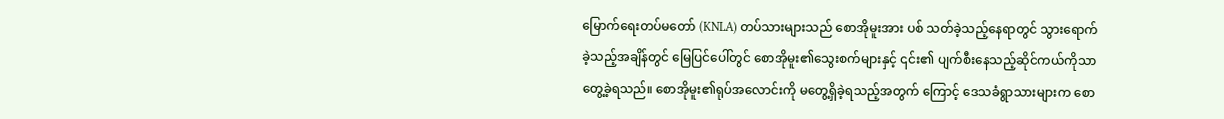မြောက်ရေးတပ်မတော် (KNLA) တပ်သားများသည် စောအိုမူးအား ပစ် သတ်ခဲ့သည့်နေရာတွင် သွားရောက်ခဲ့သည့်အချိန်တွင် မြေပြင်ပေါ်တွင် စောအိုမူး၏သွေးစက်များနှင့် ၎င်း၏ ပျက်စီးနေသည့်ဆိုင်ကယ်ကိုသာ တွေ့ခဲ့ရသည်။ စောအိုမူး၏ရုပ်အလောင်းကို မတွေ့ရှိခဲ့ရသည့်အတွက် ကြောင့် ဒေသခံရွာသားများက စော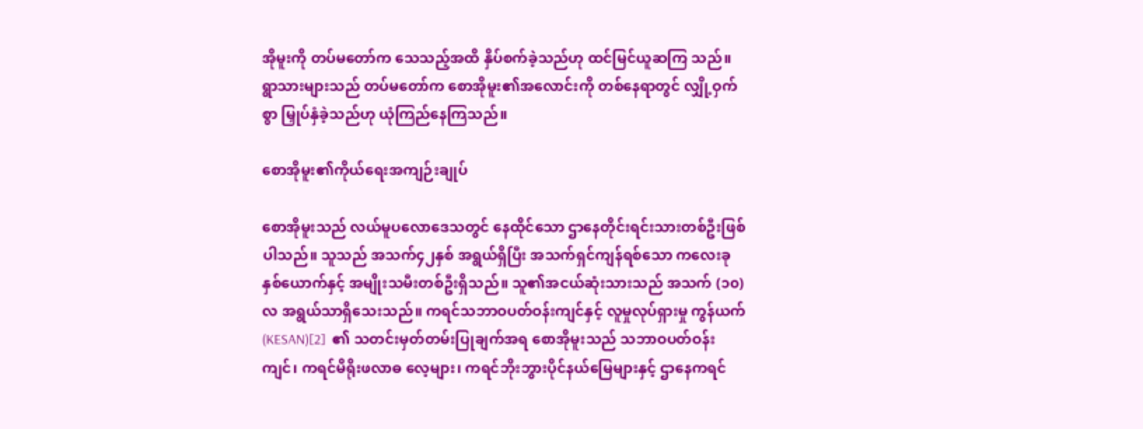အိုမူးကို တပ်မတော်က သေသည့်အထိ နှိပ်စက်ခဲ့သည်ဟု ထင်မြင်ယူဆကြ သည်။ ရွာသားများသည် တပ်မတော်က စောအိုမူး၏အလောင်းကို တစ်နေရာတွင် လျှို့ဝှက်စွာ မြှုပ်နှံခဲ့သည်ဟု ယုံကြည်နေကြသည်။

စောအိုမူး၏ကိုယ်ရေးအကျဉ်းချုပ်

စောအိုမူးသည် လယ်မူပလောဒေသတွင် နေထိုင်သော ဌာနေတိုင်းရင်းသားတစ်ဦးဖြစ်ပါသည်။ သူသည် အသက်၄၂နှစ် အရွယ်ရှိပြီး အသက်ရှင်ကျန်ရစ်သော ကလေးခုနှစ်ယောက်နှင့် အမျိုးသမီးတစ်ဦးရှိသည်။ သူ၏အငယ်ဆုံးသားသည် အသက် (၁၀)လ အရွယ်သာရှိသေးသည်။ ကရင်သဘာဝပတ်ဝန်းကျင်နှင့် လူမှုလုပ်ရှားမှု ကွန်ယက် (KESAN)[2]  ၏ သတင်းမှတ်တမ်းပြုချက်အရ စောအိုမူးသည် သဘာဝပတ်ဝန်းကျင်၊ ကရင်မိရိုးဖလာဓ လေ့များ၊ ကရင်ဘိုးဘွားပိုင်နယ်မြေများနှင့် ဌာနေကရင်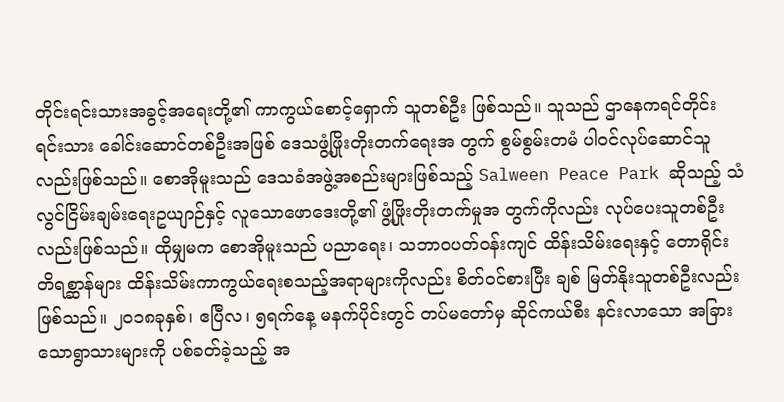တိုင်းရင်းသားအခွင့်အရေးတို့၏ ကာကွယ်စောင့်ရှောက် သူတစ်ဦး ဖြစ်သည်။ သူသည် ဌာနေကရင်တိုင်းရင်းသား ခေါင်းဆောင်တစ်ဦးအဖြစ် ဒေသဖွံ့ဖြိုးတိုးတက်ရေးအ တွက် စွမ်စွမ်းတမံ ပါဝင်လုပ်ဆောင်သူလည်းဖြစ်သည်။ စောအိုမူးသည် ဒေသခံအဖွဲ့အစည်းများဖြစ်သည့် Salween Peace Park ဆိုသည့် သံလွင်ငြိမ်းချမ်းရေးဥယျာဉ်နှင့် လူသောဖောဒေးတို့၏ ဖွံ့ဖြိုးတိုးတက်မှုအ တွက်ကိုလည်း လုပ်ပေးသူတစ်ဦးလည်းဖြစ်သည်။ ထိုမျှမက စောအိုမူးသည် ပညာရေး၊ သဘာဝပတ်ဝန်းကျင် ထိန်းသိမ်းရေးနှင့် တောရိုင်းတိရစ္ဆာန်များ ထိန်းသိမ်းကာကွယ်ရေးစသည့်အရာများကိုလည်း စိတ်ဝင်စားပြီး ချစ် မြတ်နိုးသူတစ်ဦးလည်းဖြစ်သည်။ ၂၀၁၈ခုနှစ်၊ ဧပြီလ၊ ၅ရက်နေ့ မနက်ပိုင်းတွင် တပ်မတော်မှ ဆိုင်ကယ်စီး နင်းလာသော အခြားသောရွာသားများကို ပစ်ခတ်ခဲ့သည့် အ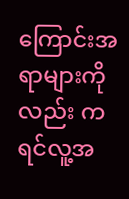ကြောင်းအရာများကိုလည်း ကရင်လူ့အ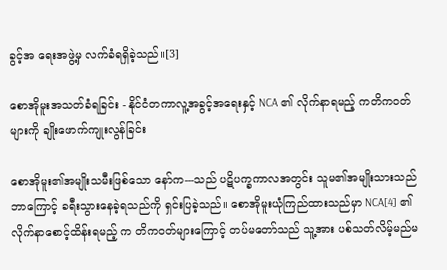ခွင့်အ ရေးအဖွဲ့မှ လက်ခံရရှိခဲ့သည်။[3]

စောအိုမူးအသတ်ခံရခြင်း - နိုင်ငံတကာလူ့အခွင့်အရေးနှင့် NCA ၏ လိုက်နာရမည့် ကတိကဝတ်များကို ချိုးဖောက်ကျုးလွန်ခြင်း

စောအိုမူး၏အမျိုးသမီးဖြစ်သော နော်က---သည် ပဋိပက္ခကာလအတွင်း သူမ၏အမျိုးသားသည် ဘာကြောင့် ခရီးသွားနေခဲ့ရသည်ကို ရှင်းပြခဲ့သည်။ စောအိုမူးယုံကြည်ထားသည်မှာ NCA[4] ၏ လိုက်နာစောင့်ထိန်းရမည့် က တိကဝတ်များကြောင့် တပ်မတော်သည် သူ့အား ပစ်သတ်လိမ့်မည်မ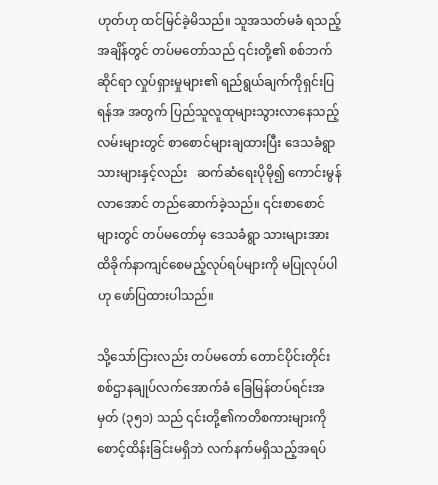ဟုတ်ဟု ထင်မြင်ခဲ့မိသည်။ သူအသတ်မခံ ရသည့်အချိန်တွင် တပ်မတော်သည် ၎င်းတို့၏ စစ်ဘက်ဆိုင်ရာ လှုပ်ရှားမှုများ၏ ရည်ရွယ်ချက်ကိုရှင်းပြရန်အ အတွက် ပြည်သူလူထုများသွားလာနေသည့်လမ်းများတွင် စာစောင်များချထားပြီး ဒေသခံရွာသားများနှင့်လည်း   ဆက်ဆံရေးပိုမို၍ ကောင်းမွန်လာအောင် တည်ဆောက်ခဲ့သည်။ ၎င်းစာစောင်များတွင် တပ်မတော်မှ ဒေသခံရွာ သားများအား ထိခိုက်နာကျင်စေမည့်လုပ်ရပ်များကို မပြုလုပ်ပါဟု ဖော်ပြထားပါသည်။

သို့သော်ငြားလည်း တပ်မတော် တောင်ပိုင်းတိုင်းစစ်ဌာနချုပ်လက်အောက်ခံ ခြေမြန်တပ်ရင်းအမှတ် (၃၅၁) သည် ၎င်းတို့၏ကတိစကားများကို စောင့်ထိန်းခြင်းမရှိဘဲ လက်နက်မရှိသည့်အရပ်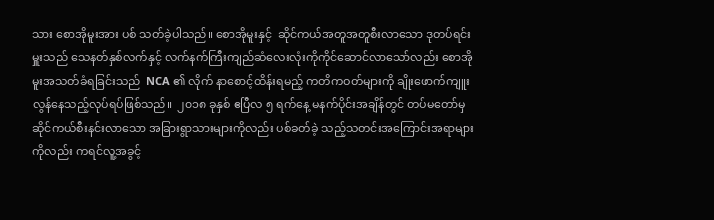သား စောအိုမူးအား ပစ် သတ်ခဲ့ပါသည်။ စောအိုမူးနှင့်  ဆိုင်ကယ်အတူအတူစီးလာသော ဒုတပ်ရင်းမှူးသည် သေနတ်နှစ်လက်နှင့် လက်နက်ကြီးကျည်ဆံလေးလုံးကိုကိုင်ဆောင်လာသော်လည်း စောအိုမူးအသတ်ခံရခြင်းသည်  NCA ၏ လိုက် နာစောင့်ထိန်းရမည့် ကတိကဝတ်များကို ချိုးဖောက်ကျူးလွန်နေသည့်လုပ်ရပ်ဖြစ်သည်။  ၂၀၁၈ ခုနှစ် ဧပြီလ ၅ ရက်နေ့ မနက်ပိုင်းအချိန်တွင် တပ်မတော်မှ ဆိုင်ကယ်စီးနင်းလာသော အခြားရွာသားများကိုလည်း ပစ်ခတ်ခဲ့ သည့်သတင်းအကြောင်းအရာများကိုလည်း ကရင်လူ့အခွင့်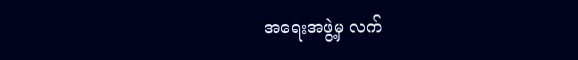အရေးအဖွဲ့မှ လက်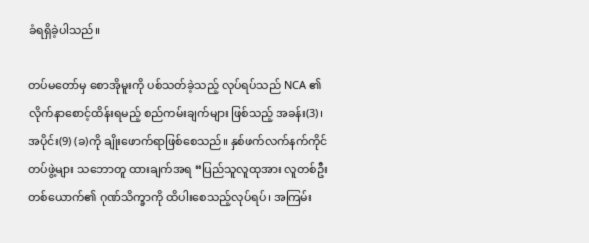ခံရရှိခဲ့ပါသည်။

တပ်မတော်မှ စောအိုမူးကို ပစ်သတ်ခဲ့သည့် လုပ်ရပ်သည် NCA ၏လိုက်နာစောင့်ထိန်းရမည့် စည်ကမ်းချက်များ ဖြစ်သည့် အခန်း(3)၊ အပိုင်း(9) (ခ)ကို ချိုးဖောက်ရာဖြစ်စေသည်။ နှစ်ဖက်လက်နက်ကိုင်တပ်ဖွဲ့များ သဘောတူ ထားချက်အရ “ပြည်သူလူထုအား လူတစ်ဦးတစ်ယောက်၏ ဂုဏ်သိက္ခာကို ထိပါးစေသည့်လုပ်ရပ်၊ အကြမ်း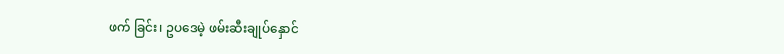ဖက် ခြင်း၊ ဥပဒေမဲ့ ဖမ်းဆီးချုပ်နှောင်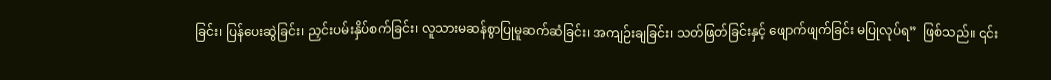ခြင်း၊ ပြန်ပေးဆွဲခြင်း၊ ညှင်းပမ်းနှိပ်စက်ခြင်း၊ လူသားမဆန်စွာပြုမူဆက်ဆံခြင်း၊ အကျဉ်းချခြင်း၊ သတ်ဖြတ်ခြင်းနှင့် ဖျောက်ဖျက်ခြင်း မပြုလုပ်ရ”  ဖြစ်သည်။ ၎င်း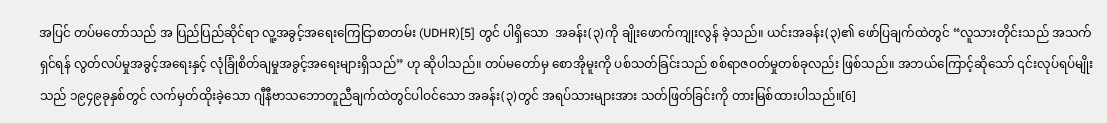အပြင် တပ်မတော်သည် အ ပြည်ပြည်ဆိုင်ရာ လူ့အခွင့်အရေးကြေငြာစာတမ်း (UDHR)[5] တွင် ပါရှိသော  အခန်း(၃)ကို ချိုးဖောက်ကျုးလွန် ခဲ့သည်။ ယင်းအခန်း(၃)၏ ဖော်ပြချက်ထဲတွင် “လူသားတိုင်းသည် အသက်ရှင်ရန် လွတ်လပ်မှုအခွင့်အရေးနှင့် လုံခြုံစိတ်ချမှုအခွင့်အရေးများရှိသည်” ဟု ဆိုပါသည်။ တပ်မတော်မှ စောအိုမူးကို ပစ်သတ်ခြင်းသည် စစ်ရာဇဝတ်မှုတစ်ခုလည်း ဖြစ်သည်။ အဘယ်ကြောင့်ဆိုသော် ၎င်းလုပ်ရပ်မျိုးသည် ၁၉၄၉ခုနှစ်တွင် လက်မှတ်ထိုးခဲ့သော ဂျီနီဗာသဘောတူညီချက်ထဲတွင်ပါဝင်သော အခန်း(၃)တွင် အရပ်သားများအား သတ်ဖြတ်ခြင်းကို တားမြစ်ထားပါသည်။[6]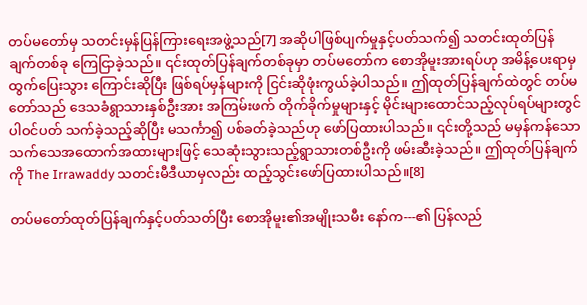တပ်မတော်မှ သတင်းမှန်ပြန်ကြားရေးအဖွဲ့သည်[7] အဆိုပါဖြစ်ပျက်မှုနှင့်ပတ်သက်၍ သတင်းထုတ်ပြန်ချက်တစ်ခု ကြေငြာခဲ့သည်။ ၎င်းထုတ်ပြန်ချက်တစ်ခုမှာ တပ်မတော်က စောအိုမူးအားရပ်ဟု အမိန့်ပေးရာမှ ထွက်ပြေးသွား ကြောင်းဆိုပြီး ဖြစ်ရပ်မှန်များကို ငြင်းဆိုဖုံးကွယ်ခဲ့ပါသည်။ ဤထုတ်ပြန်ချက်ထဲတွင် တပ်မတော်သည် ဒေသခံရွာသားနှစ်ဦးအား အကြမ်းဖက် တိုက်ခိုက်မှုများနှင့် မိုင်းများထောင်သည့်လုပ်ရပ်များတွင် ပါဝင်ပတ် သက်ခဲ့သည့်ဆိုပြီး မသင်္ကာ၍ ပစ်ခတ်ခဲ့သည်ဟု ဖော်ပြထားပါသည်။ ၎င်းတို့သည် မမှန်ကန်သော သက်သေအထောက်အထားများဖြင့် သေဆုံးသွားသည့်ရွာသားတစ်ဦးကို ဖမ်းဆီးခဲ့သည်။ ဤထုတ်ပြန်ချက်ကို The Irrawaddy သတင်းမီဒီယာမှလည်း ထည့်သွင်းဖော်ပြထားပါသည်။[8]

တပ်မတော်ထုတ်ပြန်ချက်နှင့်ပတ်သတ်ပြီး စောအိုမူး၏အမျိုးသမီး နော်က---၏ ပြန်လည်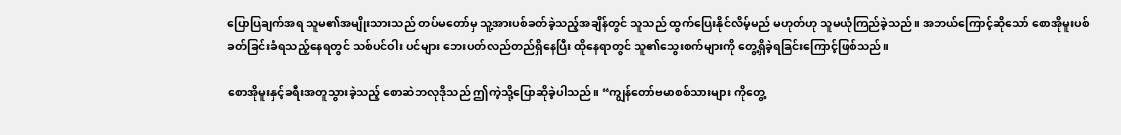ပြောပြချက်အရ သူမ၏အမျိုးသားသည် တပ်မတော်မှ သူ့အားပစ်ခတ်ခဲ့သည့်အချိန်တွင် သူသည် ထွက်ပြေးနိုင်လိမ့်မည် မဟုတ်ဟု သူမယုံကြည်ခဲ့သည်။ အဘယ်ကြောင့်ဆိုသော် စောအိုမူးပစ်ခတ်ခြင်းခံရသည့်နေရတွင် သစ်ပင်ဝါး ပင်များ ဘေးပတ်လည်တည်ရှိနေပြီး ထိုနေရာတွင် သူ၏သွေးစက်များကို တွေ့ရှိခဲ့ရခြင်းကြောင့်ဖြစ်သည်။

စောအိုမူးနှင့်ခရီးအတူသွားခဲ့သည့် စောဆဲဘလုဒိုသည် ဤကဲ့သို့ပြောဆိုခဲ့ပါသည်။ “ကျွန်တော်ဗမာစစ်သားများ ကိုတွေ့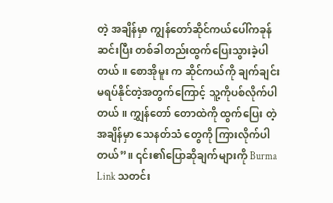တဲ့ အချိန်မှာ ကျွန်တော်ဆိုင်ကယ်ပေါ်ကခုန်ဆင်းပြီး တစ်ခါတည်းထွက်ပြေးသွားခဲ့ပါတယ်။ စောအိုမူး က ဆိုင်ကယ်ကို ချက်ချင်းမရပ်နိုင်တဲ့အတွက်ကြောင့် သူ့ကိုပစ်လိုက်ပါတယ်။ ကျွှန်တော် တောထဲကို ထွက်ပြေး တဲ့အချိန်မှာ သေနတ်သံ တွေကို ကြားလိုက်ပါတယ်”။ ၎င်း၏ပြောဆိုချက်များကို Burma Link သတင်း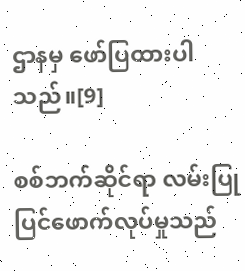ဌာနမှ ဖော်ပြထားပါသည်။[9]

စစ်ဘက်ဆိုင်ရာ လမ်းပြုပြင်ဖောက်လုပ်မှုသည်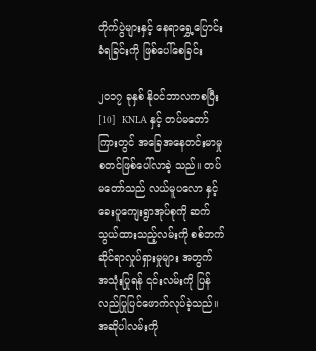တိုက်ပွဲများနှင့် နေရာရွှေ့ပြောင်းခံရခြင်းကို ဖြစ်ပေါ်စေခြင်း

၂၀၁၇ ခုနှစ် နိုဝင်ဘာလကစပြီး[10]  KNLA နှင့် တပ်မတော်ကြားတွင် အခြေအနေတင်းမာမှု စတင်ဖြစ်ပေါ်လာခဲ့ သည်။ တပ်မတော်သည် လယ်မူပလော နှင့် ခေးပူကျေးရွာအုပ်စုကို ဆက်သွယ်ထားသည့်လမ်းကို စစ်ဘက် ဆိုင်ရာလှုပ်ရှားမှုများ အတွက် အသုံးပြုရန် ၎င်းလမ်းကို ပြန်လည်ပြုပြင်ဖောက်လုပ်ခဲ့သည်။ အဆိုပါလမ်းကို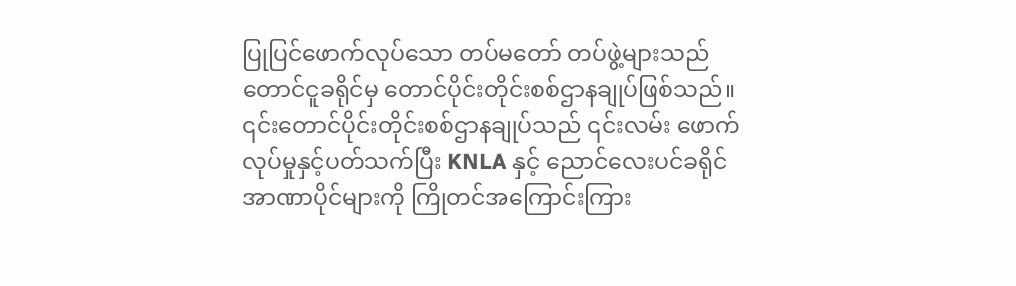ပြုပြင်ဖောက်လုပ်သော တပ်မတော် တပ်ဖွဲ့များသည် တောင်ငူခရိုင်မှ တောင်ပိုင်းတိုင်းစစ်ဌာနချုပ်ဖြစ်သည်။ ၎င်းတောင်ပိုင်းတိုင်းစစ်ဌာနချုပ်သည် ၎င်းလမ်း ဖောက်လုပ်မှုနှင့်ပတ်သက်ပြီး KNLA နှင့် ညောင်လေးပင်ခရိုင် အာဏာပိုင်များကို ကြိုတင်အကြောင်းကြား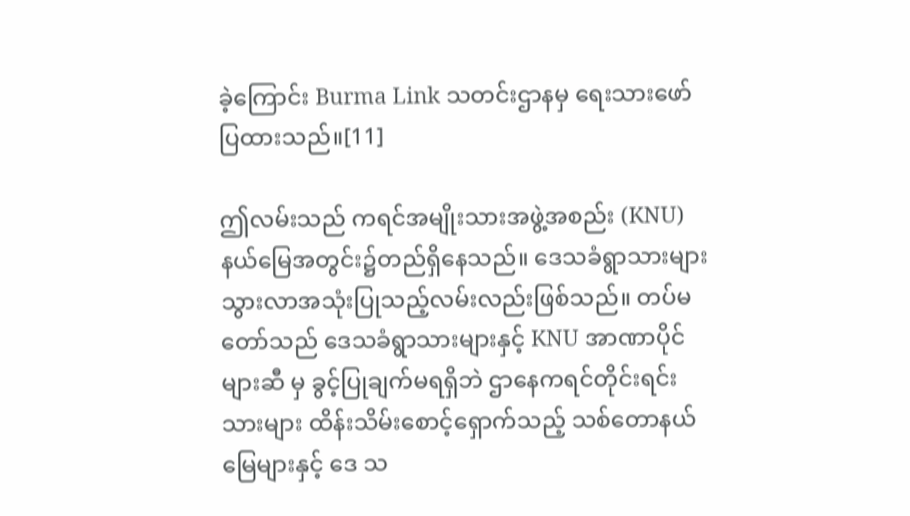ခဲ့ကြောင်း Burma Link သတင်းဌာနမှ ရေးသားဖော်ပြထားသည်။[11]

ဤလမ်းသည် ကရင်အမျိုးသားအဖွဲ့အစည်း (KNU) နယ်မြေအတွင်း၌တည်ရှိနေသည်။ ဒေသခံရွာသားများ သွားလာအသုံးပြုသည့်လမ်းလည်းဖြစ်သည်။ တပ်မတော်သည် ဒေသခံရွာသားများနှင့် KNU အာဏာပိုင်များဆီ မှ ခွင့်ပြုချက်မရရှိဘဲ ဌာနေကရင်တိုင်းရင်းသားများ ထိန်းသိမ်းစောင့်ရှောက်သည့် သစ်တောနယ်မြေများနှင့် ဒေ သ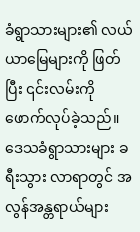ခံရွာသားများ၏ လယ်ယာမြေများကို ဖြတ်ပြီး ၎င်းလမ်းကို ဖောက်လုပ်ခဲ့သည်။ ဒေသခံရွာသားများ ခရီးသွား လာရာတွင် အလွန်အန္တရာယ်များ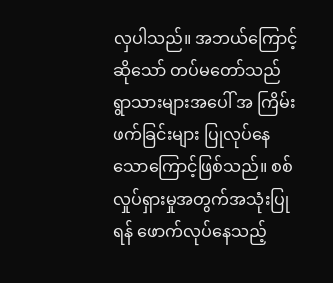လှပါသည်။ အဘယ်ကြောင့်ဆိုသော် တပ်မတော်သည် ရွာသားများအပေါ် အ ကြိမ်းဖက်ခြင်းများ ပြုလုပ်နေသောကြောင့်ဖြစ်သည်။ စစ်လှုပ်ရှားမှုအတွက်အသုံးပြုရန် ဖောက်လုပ်နေသည့်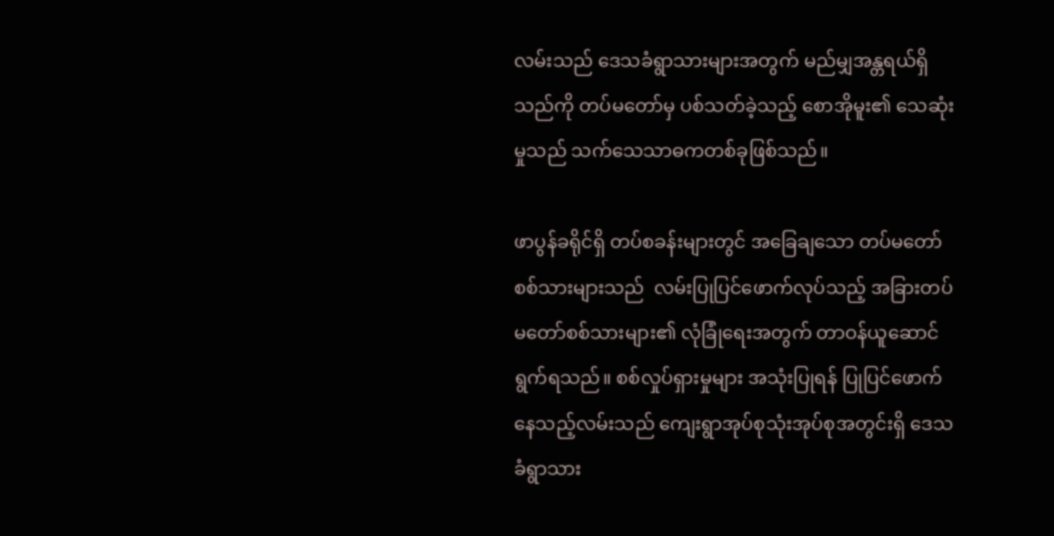လမ်းသည် ဒေသခံရွာသားများအတွက် မည်မျှအန္တရယ်ရှိသည်ကို တပ်မတော်မှ ပစ်သတ်ခဲ့သည့် စောအိုမူး၏ သေဆုံးမှုသည် သက်သေသာဓကတစ်ခုဖြစ်သည်။

ဖာပွန်ခရိုင်ရှိ တပ်စခန်းများတွင် အခြေချသော တပ်မတော်စစ်သားများသည်  လမ်းပြုပြင်ဖောက်လုပ်သည့် အခြားတပ်မတော်စစ်သားများ၏ လုံခြုံရေးအတွက် တာဝန်ယူဆောင်ရွက်ရသည်။ စစ်လှုပ်ရှားမှုများ အသုံးပြုရန် ပြုပြင်ဖောက်နေသည့်လမ်းသည် ကျေးရွာအုပ်စုသုံးအုပ်စုအတွင်းရှိ ဒေသခံရွာသား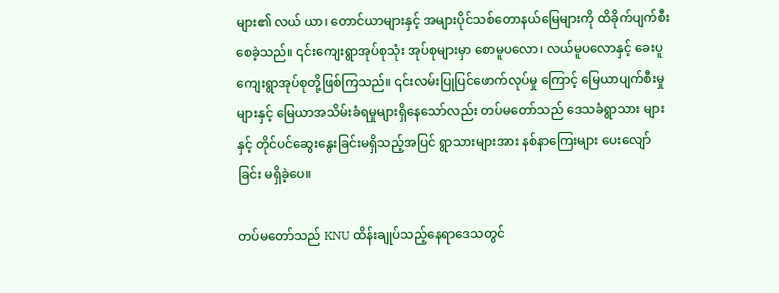များ၏ လယ် ယာ၊ တောင်ယာများနှင့် အများပိုင်သစ်တောနယ်မြေများကို ထိခိုက်ပျက်စီးစေခဲ့သည်။ ၎င်းကျေးရွာအုပ်စုသုံး အုပ်စုများမှာ စောမူပလော၊ လယ်မူပလောနှင့် ခေးပူကျေးရွာအုပ်စုတို့ဖြစ်ကြသည်။ ၎င်းလမ်းပြုပြင်ဖောက်လုပ်မှု ကြောင့် မြေယာပျက်စီးမှုများနှင့် မြေယာအသိမ်းခံရမှုများရှိနေသော်လည်း တပ်မတော်သည် ဒေသခံရွာသား များနှင့် တိုင်ပင်ဆွေးနွေးခြင်းမရှိသည့်အပြင် ရွာသားများအား နစ်နာကြေးများ ပေးလျော်ခြင်း မရှိခဲ့ပေ။

တပ်မတော်သည် KNU ထိန်းချုပ်သည့်နေရာဒေသတွင်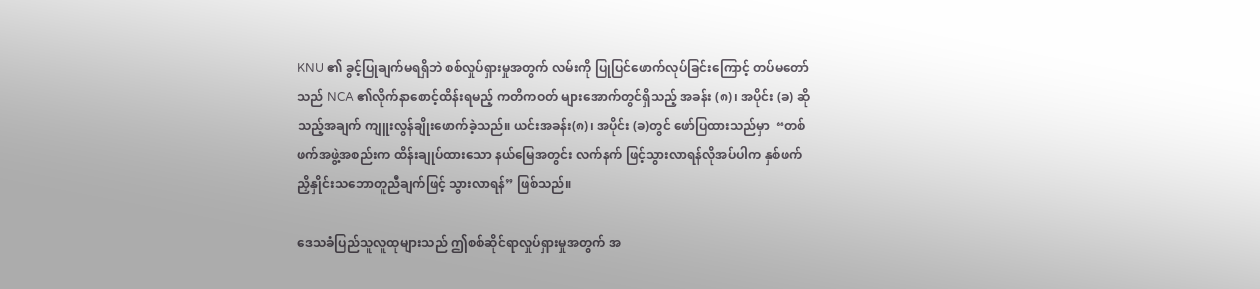KNU ၏ ခွင့်ပြုချက်မရရှိဘဲ စစ်လှုပ်ရှားမှုအတွက် လမ်းကို ပြုပြင်ဖောက်လုပ်ခြင်းကြောင့် တပ်မတော်သည် NCA ၏လိုက်နာစောင့်ထိန်းရမည့် ကတိကဝတ် များအောက်တွင်ရှိသည့် အခန်း (၈)၊ အပိုင်း (ခ) ဆိုသည့်အချက် ကျူးလွန်ချိုးဖောက်ခဲ့သည်။ ယင်းအခန်း(၈)၊ အပိုင်း (ခ)တွင် ဖော်ပြထားသည်မှာ  “တစ်ဖက်အဖွဲ့အစည်းက ထိန်းချုပ်ထားသော နယ်မြေအတွင်း လက်နက် ဖြင့်သွားလာရန်လိုအပ်ပါက နှစ်ဖက်ညှိနှိုင်းသဘောတူညီချက်ဖြင့် သွားလာရန်” ဖြစ်သည်။

ဒေသခံပြည်သူလူထုများသည် ဤစစ်ဆိုင်ရာလှုပ်ရှားမှုအတွက် အ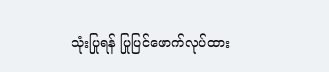သုံးပြုရန် ပြုပြင်ဖောက်လုပ်ထား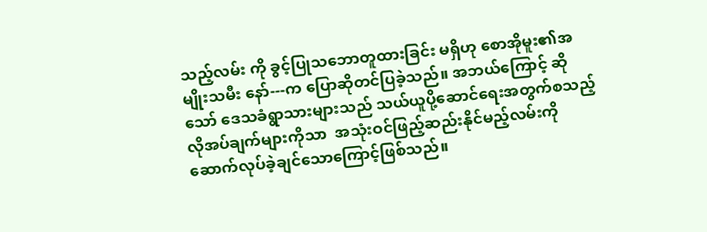သည့်လမ်း ကို ခွင့်ပြုသဘောတူထားခြင်း မရှိဟု စောအိုမူး၏အမျိုးသမီး နော်---က ပြောဆိုတင်ပြခဲ့သည်။ အဘယ်ကြောင့် ဆိုသော် ဒေသခံရွာသားများသည် သယ်ယူပို့ဆောင်ရေးအတွက်စသည့်လိုအပ်ချက်များကိုသာ  အသုံးဝင်ဖြည့်ဆည်းနိုင်မည့်လမ်းကို ဆောက်လုပ်ခဲ့ချင်သောကြောင့်ဖြစ်သည်။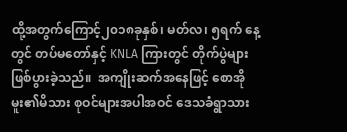ထို့အတွက်ကြောင့်၂၀၁၈ခုနှစ်၊ မတ်လ၊ ၅ရက် နေ့တွင် တပ်မတော်နှင့် KNLA ကြားတွင် တိုက်ပွဲများဖြစ်ပွားခဲ့သည်။  အကျိုးဆက်အနေဖြင့် စောအိုမူး၏မိသား စုဝင်များအပါအဝင် ဒေသခံရွာသား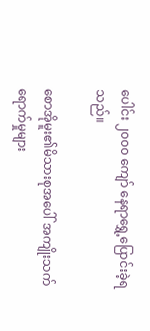ပေါင်း ၂၀၀၀ ကျော် နေရာရွှေ့ပြောင်းခဲ့ရသည်။

စောအိုမူး၏မိသားစုအပေါ် အကျိုးသက်ရောက်မှုများ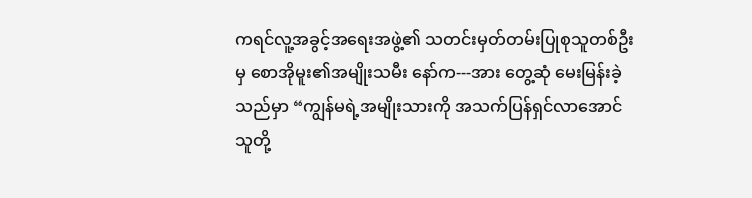ကရင်လူ့အခွင့်အရေးအဖွဲ့၏ သတင်းမှတ်တမ်းပြုစုသူတစ်ဦးမှ စောအိုမူး၏အမျိုးသမီး နော်က---အား တွေ့ဆုံ မေးမြန်းခဲ့သည်မှာ “ကျွန်မရဲ့အမျိုးသားကို အသက်ပြန်ရှင်လာအောင်  သူတို့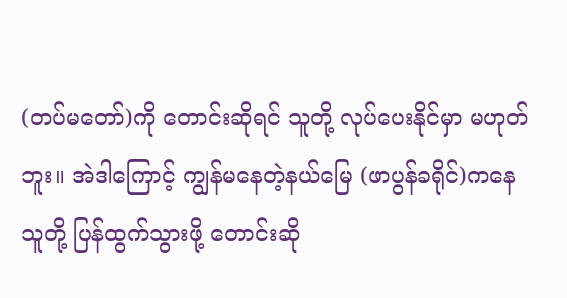(တပ်မတော်)ကို တောင်းဆိုရင် သူတို့ လုပ်ပေးနိုင်မှာ မဟုတ်ဘူး။ အဲဒါကြောင့် ကျွန်မနေတဲ့နယ်မြေ (ဖာပွန်ခရိုင်)ကနေ သူတို့ ပြန်ထွက်သွားဖို့ တောင်းဆို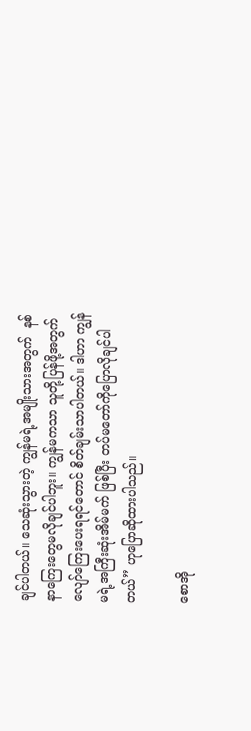ချင်ပါတယ်။ သေဆုံးသွားတဲ့ ကျွန်မရဲ့အမျိုးသားအတွက်  နစ်နာကြေးတွေမလိုချင်ပါဘူး။ ကျွန်မကသာ သူတို့ပြန်ဖို့အတွက် လျော်ကြေးပေးရရင်တောင် စိတ်ချမ်းသာပါတယ်။ ဒါဟာ ကျွန်မရဲ့အကြီးဆုံးအိမ်မက် ဖြစ်ပြီး တပ်မတော်ကိုပြောလိုချင်ပါတယ်” ဟုပြောဆိုထားပါသည်။

စောအို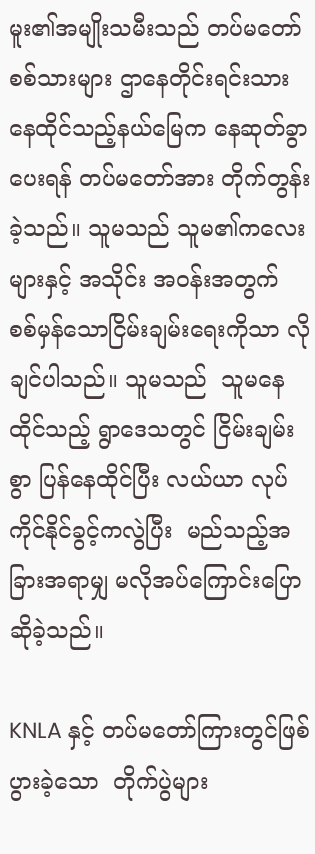မူး၏အမျိုးသမီးသည် တပ်မတော်စစ်သားများ ဌာနေတိုင်းရင်းသားနေထိုင်သည့်နယ်မြေက နေဆုတ်ခွာပေးရန် တပ်မတော်အား တိုက်တွန်းခဲ့သည်။ သူမသည် သူမ၏ကလေးများနှင့် အသိုင်း အဝန်းအတွက် စစ်မှန်သောငြိမ်းချမ်းရေးကိုသာ လိုချင်ပါသည်။ သူမသည်  သူမနေထိုင်သည့် ရွာဒေသတွင် ငြိမ်းချမ်းစွာ ပြန်နေထိုင်ပြီး လယ်ယာ လုပ်ကိုင်နိုင်ခွင့်ကလွဲပြီး  မည်သည့်အခြားအရာမျှ မလိုအပ်ကြောင်းပြောဆိုခဲ့သည်။

KNLA နှင့် တပ်မတော်ကြားတွင်ဖြစ်ပွားခဲ့သော  တိုက်ပွဲများ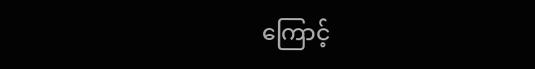ကြောင့်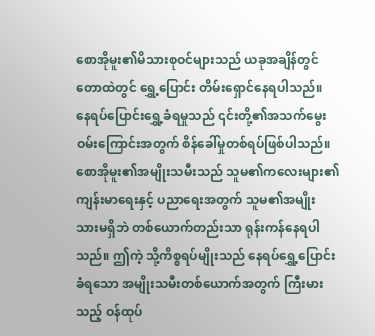စောအိုမူး၏မိသားစုဝင်များသည် ယခုအချိန်တွင် တောထဲတွင် ရွှေ့ပြောင်း တိမ်းရှောင်နေရပါသည်။ နေရပ်ပြောင်းရွှေ့ခံရမှုသည် ၎င်းတို့၏အသက်မွေးဝမ်းကြောင်းအတွက် စိန်ခေါ်မှုတစ်ရပ်ဖြစ်ပါသည်။ စောအိုမူး၏အမျိုးသမီးသည် သူမ၏ကလေးများ၏ ကျန်းမာရေးနှင့် ပညာရေးအတွက် သူမ၏အမျိုး သားမရှိဘဲ တစ်ယောက်တည်းသာ ရုန်းကန်နေရပါသည်။ ဤကဲ့ သို့ကိစ္စရပ်မျိုးသည် နေရပ်ရွှေ့ပြောင်းခံရသော အမျိုးသမီးတစ်ယောက်အတွက် ကြီးမားသည့် ဝန်ထုပ်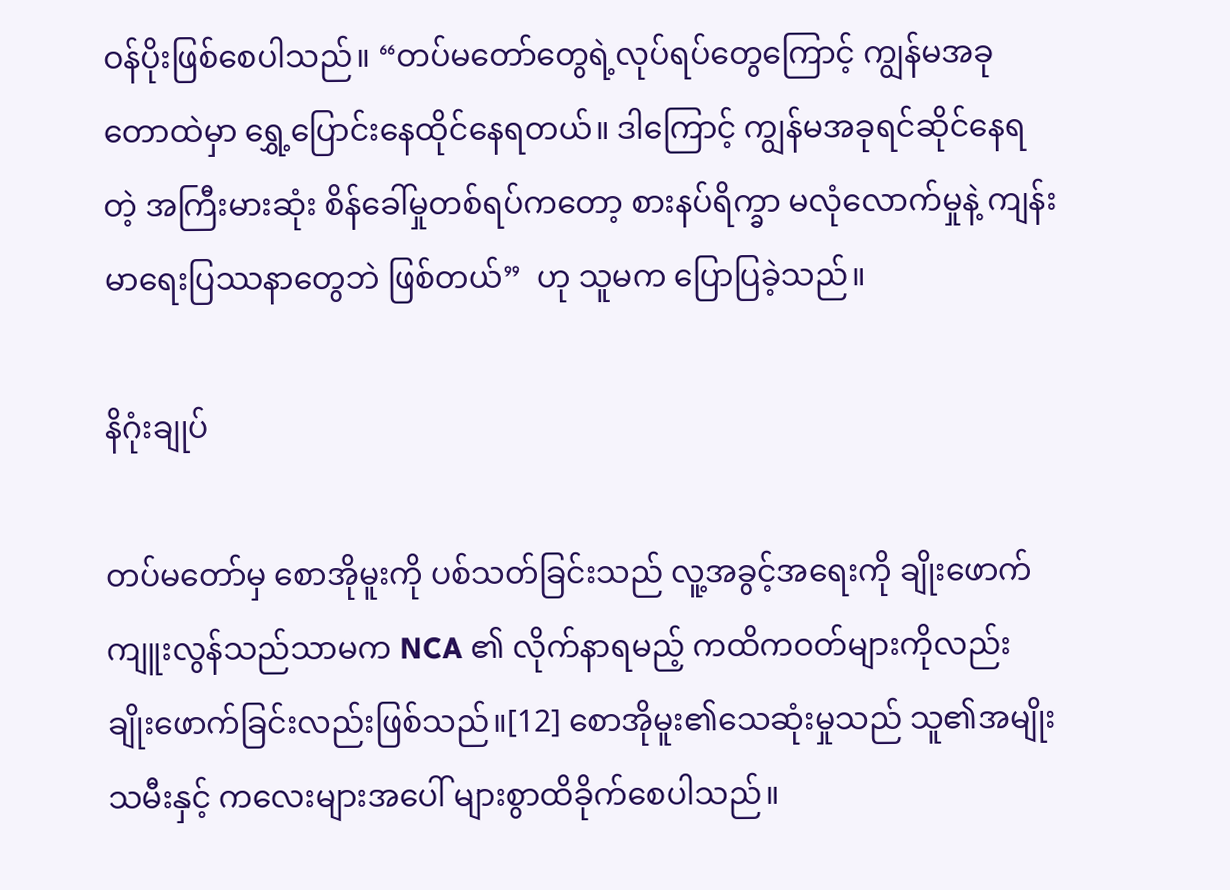ဝန်ပိုးဖြစ်စေပါသည်။ “တပ်မတော်တွေရဲ့လုပ်ရပ်တွေကြောင့် ကျွန်မအခုတောထဲမှာ ရွှေ့ပြောင်းနေထိုင်နေရတယ်။ ဒါကြောင့် ကျွန်မအခုရင်ဆိုင်နေရတဲ့ အကြီးမားဆုံး စိန်ခေါ်မှုတစ်ရပ်ကတော့ စားနပ်ရိက္ခာ မလုံလောက်မှုနဲ့ ကျန်းမာရေးပြဿနာတွေဘဲ ဖြစ်တယ်”  ဟု သူမက ပြောပြခဲ့သည်။

နိဂုံးချုပ်

တပ်မတော်မှ စောအိုမူးကို ပစ်သတ်ခြင်းသည် လူ့အခွင့်အရေးကို ချိုးဖောက်ကျူးလွန်သည်သာမက NCA ၏ လိုက်နာရမည့် ကထိကဝတ်များကိုလည်း ချိုးဖောက်ခြင်းလည်းဖြစ်သည်။[12] စောအိုမူး၏သေဆုံးမှုသည် သူ၏အမျိုးသမီးနှင့် ကလေးများအပေါ် များစွာထိခိုက်စေပါသည်။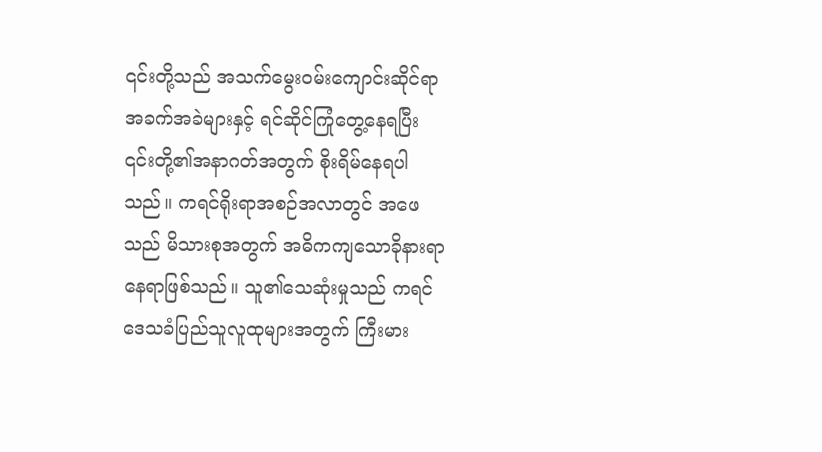၎င်းတို့သည် အသက်မွေးဝမ်းကျောင်းဆိုင်ရာအခက်အခဲများနှင့် ရင်ဆိုင်ကြုံတွေ့နေရပြီး ၎င်းတို့၏အနာဂတ်အတွက် စိုးရိမ်နေရပါသည်။ ကရင်ရိုးရာအစဉ်အလာတွင် အဖေသည် မိသားစုအတွက် အဓိကကျသောခိုနားရာနေရာဖြစ်သည်။ သူ၏သေဆုံးမှုသည် ကရင်ဒေသခံပြည်သူလူထုများအတွက် ကြီးမား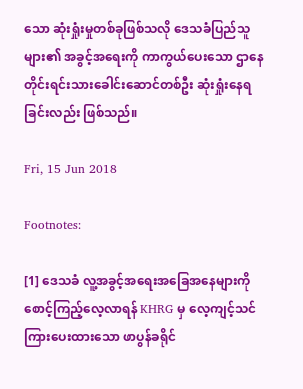သော ဆုံးရှုံးမှုတစ်ခုဖြစ်သလို ဒေသခံပြည်သူများ၏ အခွင့်အရေးကို ကာကွယ်ပေးသော ဌာနေတိုင်းရင်းသားခေါင်းဆောင်တစ်ဦး ဆုံးရှုံးနေရခြင်းလည်း ဖြစ်သည်။

Fri, 15 Jun 2018

Footnotes:

[1] ဒေသခံ လူ့အခွင့်အရေးအခြေအနေများကို စောင့်ကြည့်လေ့လာရန် KHRG မှ လေ့ကျင့်သင်ကြားပေးထားသော ဖာပွန်ခရိုင်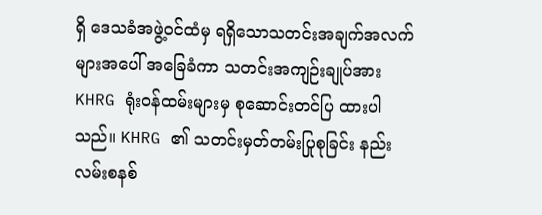ရှိ ဒေသခံအဖွဲ့ဝင်ထံမှ ရရှိသောသတင်းအချက်အလက်များအပေါ် အခြေခံကာ သတင်းအကျဉ်းချုပ်အား KHRG ရုံးဝန်ထမ်းများမှ စုဆောင်းတင်ပြ ထားပါသည်။ KHRG ၏ သတင်းမှတ်တမ်းပြုစုခြင်း နည်းလမ်းစနစ်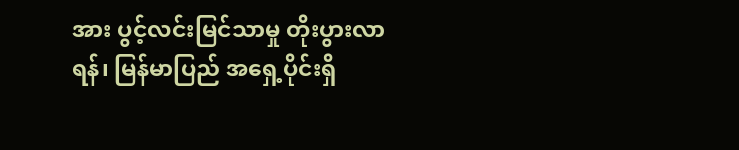အား ပွင့်လင်းမြင်သာမှု တိုးပွားလာရန်၊ မြန်မာပြည် အရှေ့ပိုင်းရှိ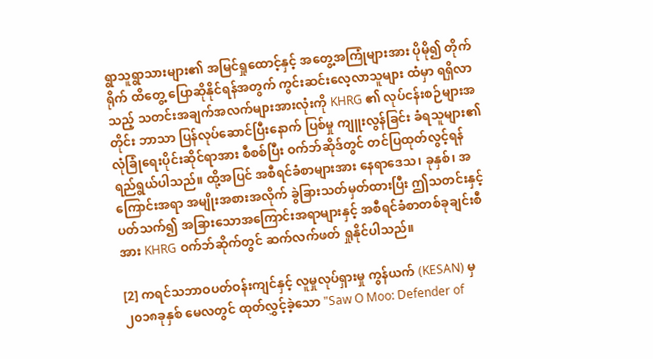ရွာသူရွာသားများ၏ အမြင်ရှုထောင့်နှင့် အတွေ့အကြုံများအား ပိုမို၍ တိုက်ရိုက် ထိတွေ့ ပြောဆိုနိုင်ရန်အတွက် ကွင်းဆင်းလေ့လာသူများ ထံမှာ ရရှိလာသည့် သတင်းအချက်အလက်များအားလုံးကို KHRG ၏ လုပ်ငန်းစဉ်များအတိုင်း ဘာသာ ပြန်လုပ်ဆောင်ပြီးနောက် ပြစ်မှု ကျူးလွန်ခြင်း ခံရသူများ၏ လုံခြုံရေးပိုင်းဆိုင်ရာအား စီစစ်ပြီး ဝက်ဘ်ဆိုဒ်တွင် တင်ပြထုတ်လွင့်ရန် ရည်ရွယ်ပါသည်။ ထို့အပြင် အစီရင်ခံစာများအား နေရာဒေသ၊ ခုနှစ်၊ အကြောင်းအရာ အမျိုးအစားအလိုက် ခွဲခြားသတ်မှတ်ထားပြီး ဤသတင်းနှင့်ပတ်သက်၍ အခြားသောအကြောင်းအရာများနှင့် အစီရင်ခံစာတစ်ခုချင်းစီအား KHRG ဝက်ဘ်ဆိုက်တွင် ဆက်လက်ဖတ် ရှုနိုင်ပါသည်။

[2] ကရင်သဘာဝပတ်ဝန်းကျင်နှင့် လူမှုလုပ်ရှားမှု ကွန်ယက် (KESAN) မှ ၂၀၁၈ခုနှစ် မေလတွင် ထုတ်လွှင့်ခဲ့သော "Saw O Moo: Defender of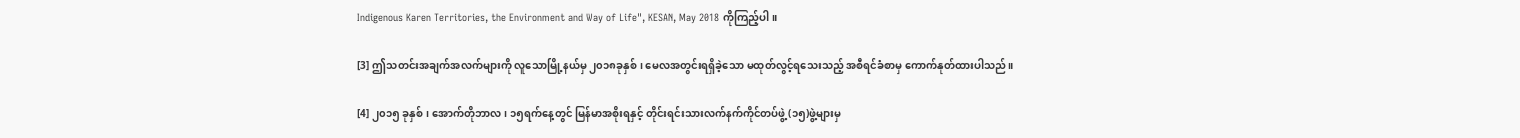Indigenous Karen Territories, the Environment and Way of Life", KESAN, May 2018 ကိုကြည့်ပါ။

[3] ဤသတင်းအချက်အလက်များကို လူသောမြို့နယ်မှ ၂၀၁၈ခုနှစ်၊ မေလအတွင်းရရှိခဲ့သော မထုတ်လွင့်ရသေးသည့် အစီရင်ခံစာမှ ကောက်နုတ်ထားပါသည်။

[4] ၂၀၁၅ ခုနှစ်၊ အောက်တိုဘာလ၊ ၁၅ရက်နေ့တွင် မြန်မာအစိုးရနှင့် တိုင်းရင်းသားလက်နက်ကိုင်တပ်ဖွဲ့ (၁၅)ဖွဲ့များမှ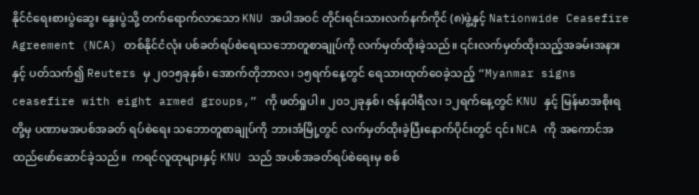နိုင်ငံရေးစားပွဲဆွေး နွေးပွဲသို့ တက်ရောက်လာသော KNU အပါအဝင် တိုင်းရင်းသားလက်နက်ကိုင် (၈)ဖွဲ့နှင့် Nationwide Ceasefire Agreement (NCA) တစ်နိုင်ငံလုံး ပစ်ခတ်ရပ်စဲရေးသဘောတူစာချုပ်ကို လက်မှတ်ထိုးခဲ့သည်။ ၎င်းလက်မှတ်ထိုးသည့်အခမ်းအနားနှင့် ပတ်သက်၍ Reuters မှ ၂၀၁၅ခုနှစ်၊ အောက်တိုဘာလ၊ ၁၅ရက်နေ့တွင် ရေသားထုတ်ဝေခဲ့သည့် “Myanmar signs ceasefire with eight armed groups,” ကို ဖတ်ရှုပါ။ ၂၀၁၂ခုနှစ်၊ ဇန်နဝါရီလ၊ ၁၂ရက်နေ့တွင် KNU နှင့် မြန်မာအစိုးရတို့မှ ပဏာမအပစ်အခတ် ရပ်စဲရေး သဘောတူစာချုပ်ကို ဘားအံမြို့တွင် လက်မှတ်ထိုးခဲ့ပြီးနောက်ပိုင်းတွင် ၎င်း NCA ကို အကောင်အထည်ဖော်ဆောင်ခဲ့သည်။  ကရင်လူထုများနှင့် KNU သည် အပစ်အခတ်ရပ်စဲရေးမှ စစ်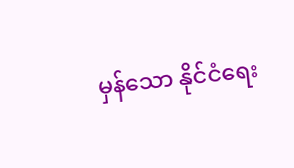မှန်သော နိုင်ငံရေး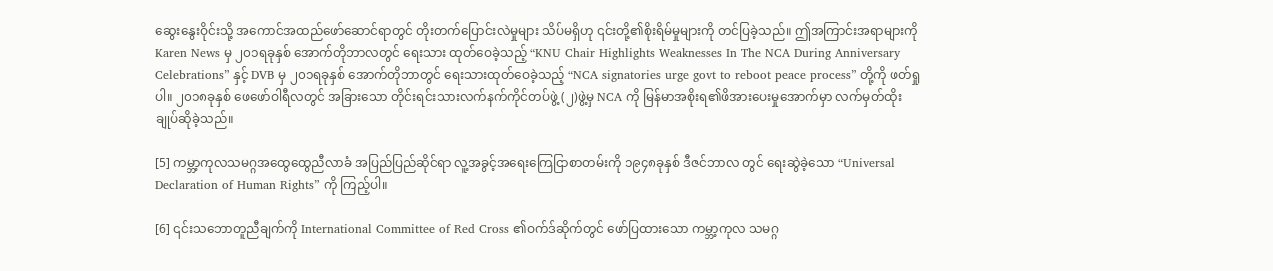ဆွေးနွေးဝိုင်းသို့ အကောင်အထည်ဖော်ဆောင်ရာတွင် တိုးတက်ပြောင်းလဲမှုများ သိပ်မရှိဟု ၎င်းတို့၏စိုးရိမ်မှုများကို တင်ပြခဲ့သည်။ ဤအကြာင်းအရာများကို  Karen News မှ ၂၀၁ရခုနှစ် အောက်တိုဘာလတွင် ရေးသား ထုတ်ဝေခဲ့သည့် “KNU Chair Highlights Weaknesses In The NCA During Anniversary Celebrations” နှင့် DVB မှ ၂၀၁ရခုနှစ် အောက်တိုဘာတွင် ရေးသားထုတ်ဝေခဲ့သည့် “NCA signatories urge govt to reboot peace process” တို့ကို ဖတ်ရှုပါ။ ၂၀၁၈ခုနှစ် ဖေဖော်ဝါရီလတွင် အခြားသော တိုင်းရင်းသားလက်နက်ကိုင်တပ်ဖွဲ့ (၂)ဖွဲ့မှ NCA ကို မြန်မာအစိုးရ၏ဖိအားပေးမှုအောက်မှာ လက်မှတ်ထိုးချုပ်ဆိုခဲ့သည်။

[5] ကမ္ဘာ့ကုလသမဂ္ဂအထွေထွေညီလာခံ အပြည်ပြည်ဆိုင်ရာ လူ့အခွင့်အရေးကြေငြာစာတမ်းကို ၁၉၄၈ခုနှစ် ဒီဇင်ဘာလ တွင် ရေးဆွဲခဲ့သော “Universal Declaration of Human Rights” ကို ကြည့်ပါ။

[6] ၎င်းသဘောတူညီချက်ကို International Committee of Red Cross ၏ဝက်ဒ်ဆိုက်တွင် ဖော်ပြထားသော ကမ္ဘာ့ကုလ သမဂ္ဂ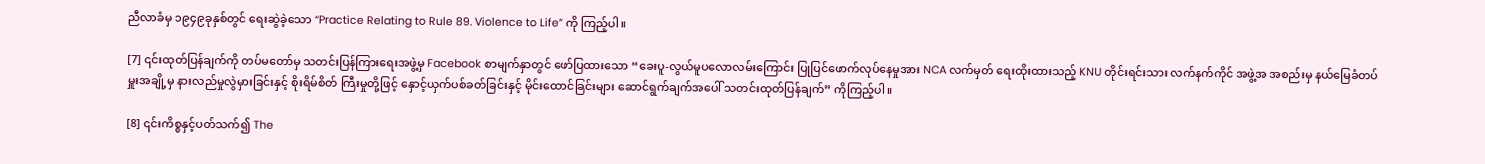ညီလာခံမှ ၁၉၄၉ခုနှစ်တွင် ရေးဆွဲခဲ့သော “Practice Relating to Rule 89. Violence to Life” ကို ကြည့်ပါ။

[7] ၎င်းထုတ်ပြန်ချက်ကို တပ်မတော်မှ သတင်းပြန်ကြားရေးအဖွဲ့မှ Facebook စာမျက်နှာတွင် ဖော်ပြထားသော “ခေးပူ-လွယ်မူပလောလမ်းကြောင်း ပြုပြင်ဖောက်လုပ်နေမှုအား NCA လက်မှတ် ရေးထိုးထားသည့် KNU တိုင်းရင်းသား လက်နက်ကိုင် အဖွဲ့အ အစည်းမှ နယ်မြေခံတပ်မှူးအချို့မှ နားလည်မှုလွဲမှားခြင်းနှင့် စိုးရိမ်စိတ် ကြီးမှုတို့ဖြင့် နှောင့်ယှက်ပစ်ခတ်ခြင်းနှင့် မိုင်းထောင်ခြင်းများ ဆောင်ရွက်ချက်အပေါ် သတင်းထုတ်ပြန်ချက်” ကိုကြည့်ပါ။

[8] ၎င်းကိစ္စနှင့်ပတ်သက်၍ The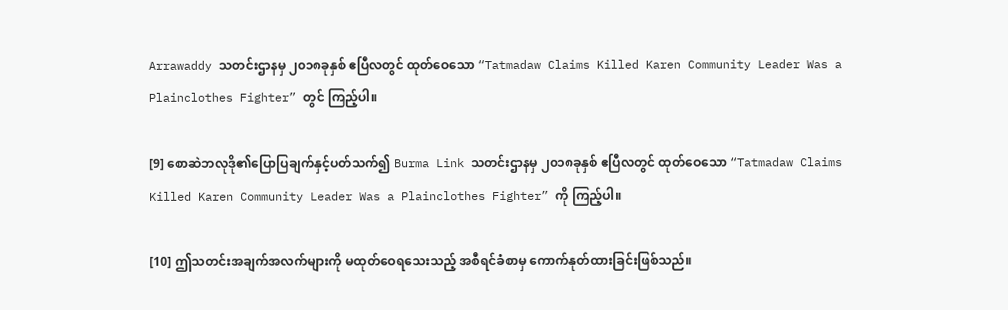Arrawaddy သတင်းဌာနမှ ၂၀၁၈ခုနှစ် ဧပြီလတွင် ထုတ်ဝေသော “Tatmadaw Claims Killed Karen Community Leader Was a Plainclothes Fighter” တွင် ကြည့်ပါ။

[9] စောဆဲဘလုဒို၏ပြောပြချက်နှင့်ပတ်သက်၍ Burma Link သတင်းဌာနမှ ၂၀၁၈ခုနှစ် ဧပြီလတွင် ထုတ်ဝေသော “Tatmadaw Claims Killed Karen Community Leader Was a Plainclothes Fighter” ကို ကြည့်ပါ။

[10] ဤသတင်းအချက်အလက်များကို မထုတ်ဝေရသေးသည့် အစီရင်ခံစာမှ ကောက်နုတ်ထားခြင်းဖြစ်သည်။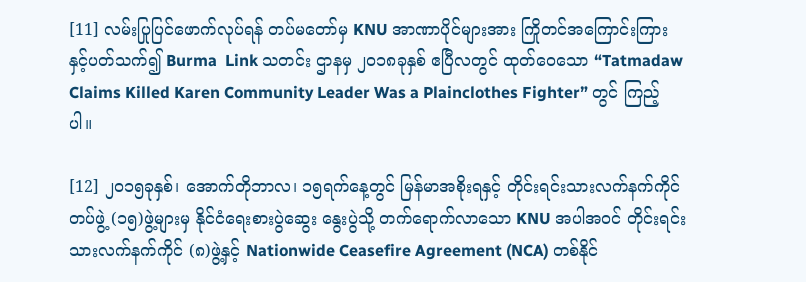[11] လမ်းပြုပြင်ဖောက်လုပ်ရန် တပ်မတော်မှ KNU အာဏာပိုင်များအား ကြိုတင်အကြောင်းကြားနှင့်ပတ်သက်၍ Burma  Link သတင်း ဌာနမှ ၂၀၁၈ခုနှစ် ဧပြီလတွင် ထုတ်ဝေသော “Tatmadaw Claims Killed Karen Community Leader Was a Plainclothes Fighter” တွင် ကြည့်ပါ။

[12] ၂၀၁၅ခုနှစ်၊ အောက်တိုဘာလ၊ ၁၅ရက်နေ့တွင် မြန်မာအစိုးရနှင့် တိုင်းရင်းသားလက်နက်ကိုင်တပ်ဖွဲ့ (၁၅)ဖွဲ့များမှ နိုင်ငံရေးစားပွဲဆွေး နွေးပွဲသို့ တက်ရောက်လာသော KNU အပါအဝင် တိုင်းရင်းသားလက်နက်ကိုင် (၈)ဖွဲ့နှင့် Nationwide Ceasefire Agreement (NCA) တစ်နိုင်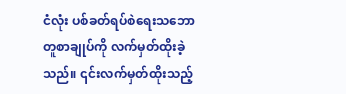ငံလုံး ပစ်ခတ်ရပ်စဲရေးသဘောတူစာချုပ်ကို လက်မှတ်ထိုးခဲ့သည်။ ၎င်းလက်မှတ်ထိုးသည့်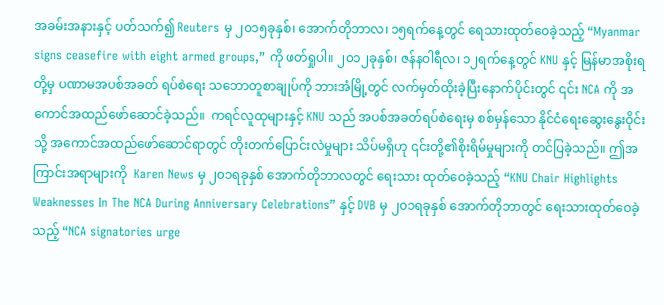အခမ်းအနားနှင့် ပတ်သက်၍ Reuters မှ ၂၀၁၅ခုနှစ်၊ အောက်တိုဘာလ၊ ၁၅ရက်နေ့တွင် ရေသားထုတ်ဝေခဲ့သည့် “Myanmar signs ceasefire with eight armed groups,” ကို ဖတ်ရှုပါ။ ၂၀၁၂ခုနှစ်၊ ဇန်နဝါရီလ၊ ၁၂ရက်နေ့တွင် KNU နှင့် မြန်မာအစိုးရတို့မှ ပဏာမအပစ်အခတ် ရပ်စဲရေး သဘောတူစာချုပ်ကို ဘားအံမြို့တွင် လက်မှတ်ထိုးခဲ့ပြီးနောက်ပိုင်းတွင် ၎င်း NCA ကို အကောင်အထည်ဖော်ဆောင်ခဲ့သည်။  ကရင်လူထုများနှင့် KNU သည် အပစ်အခတ်ရပ်စဲရေးမှ စစ်မှန်သော နိုင်ငံရေးဆွေးနွေးဝိုင်းသို့ အကောင်အထည်ဖော်ဆောင်ရာတွင် တိုးတက်ပြောင်းလဲမှုများ သိပ်မရှိဟု ၎င်းတို့၏စိုးရိမ်မှုများကို တင်ပြခဲ့သည်။ ဤအကြာင်းအရာများကို  Karen News မှ ၂၀၁ရခုနှစ် အောက်တိုဘာလတွင် ရေးသား ထုတ်ဝေခဲ့သည့် “KNU Chair Highlights Weaknesses In The NCA During Anniversary Celebrations” နှင့် DVB မှ ၂၀၁ရခုနှစ် အောက်တိုဘာတွင် ရေးသားထုတ်ဝေခဲ့သည့် “NCA signatories urge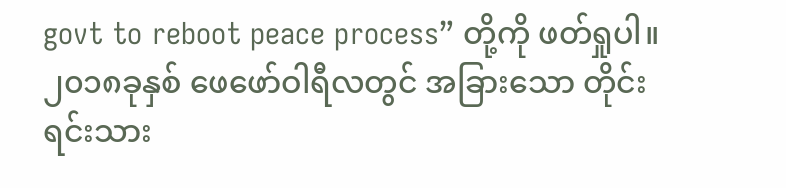govt to reboot peace process” တို့ကို ဖတ်ရှုပါ။ ၂၀၁၈ခုနှစ် ဖေဖော်ဝါရီလတွင် အခြားသော တိုင်းရင်းသား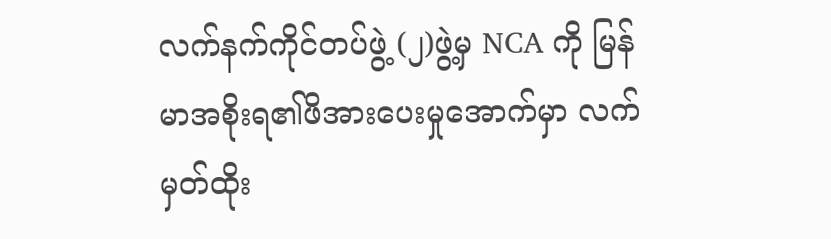လက်နက်ကိုင်တပ်ဖွဲ့ (၂)ဖွဲ့မှ NCA ကို မြန်မာအစိုးရ၏ဖိအားပေးမှုအောက်မှာ လက်မှတ်ထိုး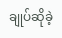ချုပ်ဆိုခဲ့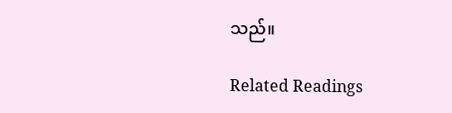သည်။

Related Readings